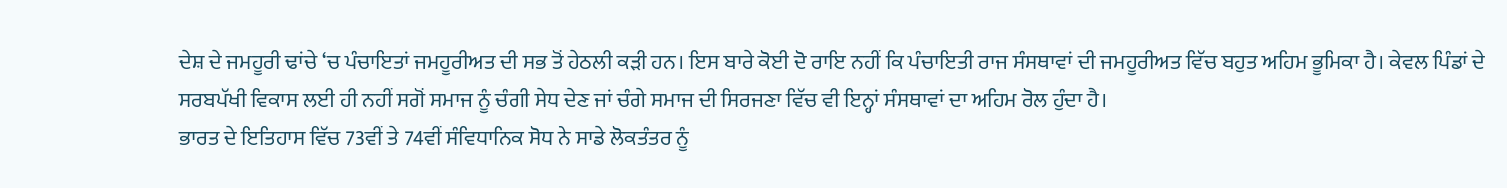ਦੇਸ਼ ਦੇ ਜਮਹੂਰੀ ਢਾਂਚੇ ‘ਚ ਪੰਚਾਇਤਾਂ ਜਮਹੂਰੀਅਤ ਦੀ ਸਭ ਤੋਂ ਹੇਠਲੀ ਕੜੀ ਹਨ। ਇਸ ਬਾਰੇ ਕੋਈ ਦੋ ਰਾਇ ਨਹੀਂ ਕਿ ਪੰਚਾਇਤੀ ਰਾਜ ਸੰਸਥਾਵਾਂ ਦੀ ਜਮਹੂਰੀਅਤ ਵਿੱਚ ਬਹੁਤ ਅਹਿਮ ਭੂਮਿਕਾ ਹੈ। ਕੇਵਲ ਪਿੰਡਾਂ ਦੇ ਸਰਬਪੱਖੀ ਵਿਕਾਸ ਲਈ ਹੀ ਨਹੀਂ ਸਗੋਂ ਸਮਾਜ ਨੂੰ ਚੰਗੀ ਸੇਧ ਦੇਣ ਜਾਂ ਚੰਗੇ ਸਮਾਜ ਦੀ ਸਿਰਜਣਾ ਵਿੱਚ ਵੀ ਇਨ੍ਹਾਂ ਸੰਸਥਾਵਾਂ ਦਾ ਅਹਿਮ ਰੋਲ ਹੁੰਦਾ ਹੈ।
ਭਾਰਤ ਦੇ ਇਤਿਹਾਸ ਵਿੱਚ 73ਵੀਂ ਤੇ 74ਵੀਂ ਸੰਵਿਧਾਨਿਕ ਸੋਧ ਨੇ ਸਾਡੇ ਲੋਕਤੰਤਰ ਨੂੰ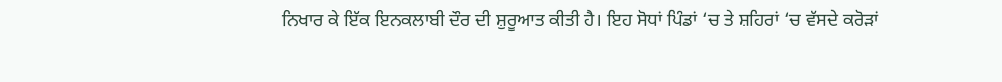ਨਿਖਾਰ ਕੇ ਇੱਕ ਇਨਕਲਾਬੀ ਦੌਰ ਦੀ ਸ਼ੁਰੂਆਤ ਕੀਤੀ ਹੈ। ਇਹ ਸੋਧਾਂ ਪਿੰਡਾਂ ‘ਚ ਤੇ ਸ਼ਹਿਰਾਂ ‘ਚ ਵੱਸਦੇ ਕਰੋੜਾਂ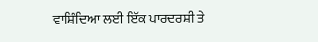ਵਾਸ਼ਿੰਦਿਆ ਲਈ ਇੱਕ ਪਾਰਦਰਸ਼ੀ ਤੇ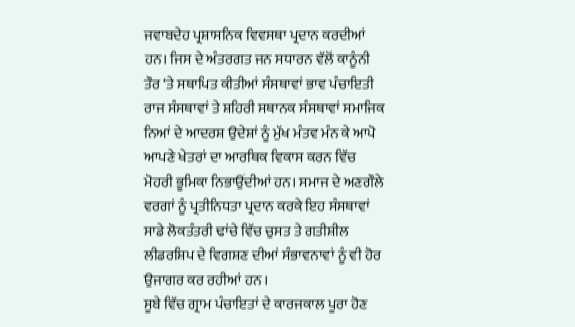ਜਵਾਬਦੇਹ ਪ੍ਰਸ਼ਾਸਨਿਕ ਵਿਵਸਥਾ ਪ੍ਰਦਾਨ ਕਰਦੀਆਂ ਹਨ। ਜਿਸ ਦੇ ਅੰਤਰਗਤ ਜਨ ਸਧਾਰਨ ਵੱਲੋਂ ਕਾਨੂੰਨੀ ਤੌਰ ‘ਤੇ ਸਥਾਪਿਤ ਕੀਤੀਆਂ ਸੰਸਥਾਵਾਂ ਭਾਵ ਪੰਚਾਇਤੀ ਰਾਜ ਸੰਸਥਾਵਾਂ ਤੇ ਸ਼ਹਿਰੀ ਸਥਾਨਕ ਸੰਸਥਾਵਾਂ ਸਮਾਜਿਕ ਨਿਆਂ ਦੇ ਆਦਰਸ਼ ਉਦੇਸ਼ਾਂ ਨੂੰ ਮੁੱਖ ਮੰਤਵ ਮੰਨ ਕੇ ਆਪੋ ਆਪਣੇ ਖੇਤਰਾਂ ਦਾ ਆਰਥਿਕ ਵਿਕਾਸ ਕਰਨ ਵਿੱਚ ਮੋਹਰੀ ਭੂਮਿਕਾ ਨਿਭਾਉਂਦੀਆਂ ਹਨ। ਸਮਾਜ ਦੇ ਅਣਗੌਲੇ ਵਰਗਾਂ ਨੂੰ ਪ੍ਰਤੀਨਿਧਤਾ ਪ੍ਰਦਾਨ ਕਰਕੇ ਇਹ ਸੰਸਥਾਵਾਂ ਸਾਡੇ ਲੋਕਤੰਤਰੀ ਢਾਂਚੇ ਵਿੱਚ ਚੁਸਤ ਤੇ ਗਤੀਸ਼ੀਲ ਲੀਡਰਸ਼ਿਪ ਦੇ ਵਿਗਸ਼ਣ ਦੀਆਂ ਸੰਭਾਵਨਾਵਾਂ ਨੂੰ ਵੀ ਹੋਰ ਉਜਾਗਰ ਕਰ ਰਹੀਆਂ ਹਨ ।
ਸੂਬੇ ਵਿੱਚ ਗ੍ਰਾਮ ਪੰਚਾਇਤਾਂ ਦੇ ਕਾਰਜਕਾਲ ਪੂਰਾ ਹੋਣ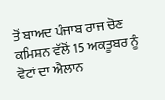ਤੋਂ ਬਾਅਦ ਪੰਜਾਬ ਰਾਜ ਚੋਣ ਕਮਿਸ਼ਨ ਵੱਲੋਂ 15 ਅਕਤੂਬਰ ਨੂੰ ਵੋਟਾਂ ਦਾ ਐਲਾਨ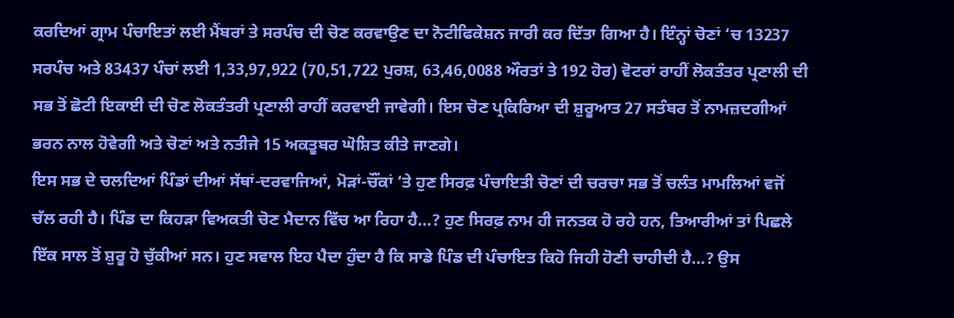ਕਰਦਿਆਂ ਗ੍ਰਾਮ ਪੰਚਾਇਤਾਂ ਲਈ ਮੈਂਬਰਾਂ ਤੇ ਸਰਪੰਚ ਦੀ ਚੋਣ ਕਰਵਾਉਣ ਦਾ ਨੋਟੀਫਿਕੇਸ਼ਨ ਜਾਰੀ ਕਰ ਦਿੱਤਾ ਗਿਆ ਹੈ। ਇੰਨ੍ਹਾਂ ਚੋਣਾਂ ‘ਚ 13237 ਸਰਪੰਚ ਅਤੇ 83437 ਪੰਚਾਂ ਲਈ 1,33,97,922 (70,51,722 ਪੁਰਸ਼, 63,46,0088 ਔਰਤਾਂ ਤੇ 192 ਹੋਰ) ਵੋਟਰਾਂ ਰਾਹੀਂ ਲੋਕਤੰਤਰ ਪ੍ਰਣਾਲੀ ਦੀ ਸਭ ਤੋਂ ਛੋਟੀ ਇਕਾਈ ਦੀ ਚੋਣ ਲੋਕਤੰਤਰੀ ਪ੍ਰਣਾਲੀ ਰਾਹੀਂ ਕਰਵਾਈ ਜਾਵੇਗੀ। ਇਸ ਚੋਣ ਪ੍ਰਕਿਰਿਆ ਦੀ ਸ਼ੁਰੂਆਤ 27 ਸਤੰਬਰ ਤੋਂ ਨਾਮਜ਼ਦਗੀਆਂ ਭਰਨ ਨਾਲ ਹੋਵੇਗੀ ਅਤੇ ਚੋਣਾਂ ਅਤੇ ਨਤੀਜੇ 15 ਅਕਤੂਬਰ ਘੋਸ਼ਿਤ ਕੀਤੇ ਜਾਣਗੇ।
ਇਸ ਸਭ ਦੇ ਚਲਦਿਆਂ ਪਿੰਡਾਂ ਦੀਆਂ ਸੱਥਾਂ-ਦਰਵਾਜਿਆਂ, ਮੋੜਾਂ-ਚੌਂਕਾਂ ‘ਤੇ ਹੁਣ ਸਿਰਫ਼ ਪੰਚਾਇਤੀ ਚੋਣਾਂ ਦੀ ਚਰਚਾ ਸਭ ਤੋਂ ਚਲੰਤ ਮਾਮਲਿਆਂ ਵਜੋਂ ਚੱਲ ਰਹੀ ਹੈ। ਪਿੰਡ ਦਾ ਕਿਹੜਾ ਵਿਅਕਤੀ ਚੋਣ ਮੈਦਾਨ ਵਿੱਚ ਆ ਰਿਹਾ ਹੈ…? ਹੁਣ ਸਿਰਫ਼ ਨਾਮ ਹੀ ਜਨਤਕ ਹੋ ਰਹੇ ਹਨ, ਤਿਆਰੀਆਂ ਤਾਂ ਪਿਛਲੇ ਇੱਕ ਸਾਲ ਤੋਂ ਸ਼ੁਰੂ ਹੋ ਚੁੱਕੀਆਂ ਸਨ। ਹੁਣ ਸਵਾਲ ਇਹ ਪੈਦਾ ਹੁੰਦਾ ਹੈ ਕਿ ਸਾਡੇ ਪਿੰਡ ਦੀ ਪੰਚਾਇਤ ਕਿਹੋ ਜਿਹੀ ਹੋਣੀ ਚਾਹੀਦੀ ਹੈ…? ਉਸ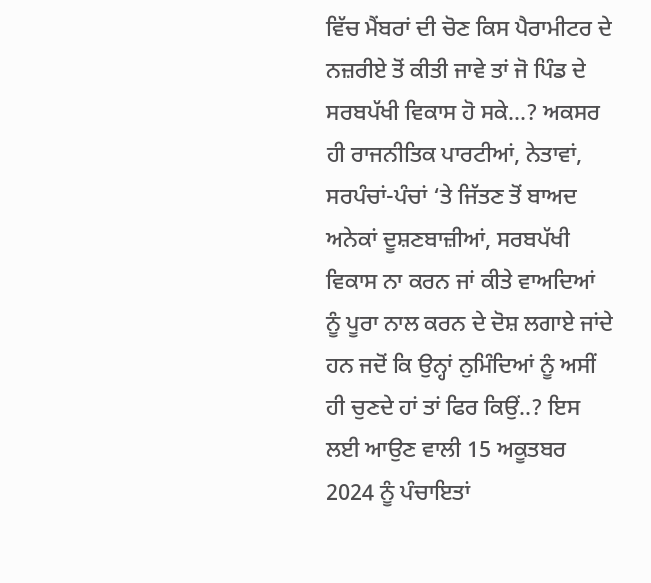ਵਿੱਚ ਮੈਂਬਰਾਂ ਦੀ ਚੋਣ ਕਿਸ ਪੈਰਾਮੀਟਰ ਦੇ ਨਜ਼ਰੀਏ ਤੋਂ ਕੀਤੀ ਜਾਵੇ ਤਾਂ ਜੋ ਪਿੰਡ ਦੇ ਸਰਬਪੱਖੀ ਵਿਕਾਸ ਹੋ ਸਕੇ…? ਅਕਸਰ ਹੀ ਰਾਜਨੀਤਿਕ ਪਾਰਟੀਆਂ, ਨੇਤਾਵਾਂ, ਸਰਪੰਚਾਂ-ਪੰਚਾਂ ‘ਤੇ ਜਿੱਤਣ ਤੋਂ ਬਾਅਦ ਅਨੇਕਾਂ ਦੂਸ਼ਣਬਾਜ਼ੀਆਂ, ਸਰਬਪੱਖੀ ਵਿਕਾਸ ਨਾ ਕਰਨ ਜਾਂ ਕੀਤੇ ਵਾਅਦਿਆਂ ਨੂੰ ਪੂਰਾ ਨਾਲ ਕਰਨ ਦੇ ਦੋਸ਼ ਲਗਾਏ ਜਾਂਦੇ ਹਨ ਜਦੋਂ ਕਿ ਉਨ੍ਹਾਂ ਨੁਮਿੰਦਿਆਂ ਨੂੰ ਅਸੀਂ ਹੀ ਚੁਣਦੇ ਹਾਂ ਤਾਂ ਫਿਰ ਕਿਉਂ..? ਇਸ ਲਈ ਆਉਣ ਵਾਲੀ 15 ਅਕੂਤਬਰ 2024 ਨੂੰ ਪੰਚਾਇਤਾਂ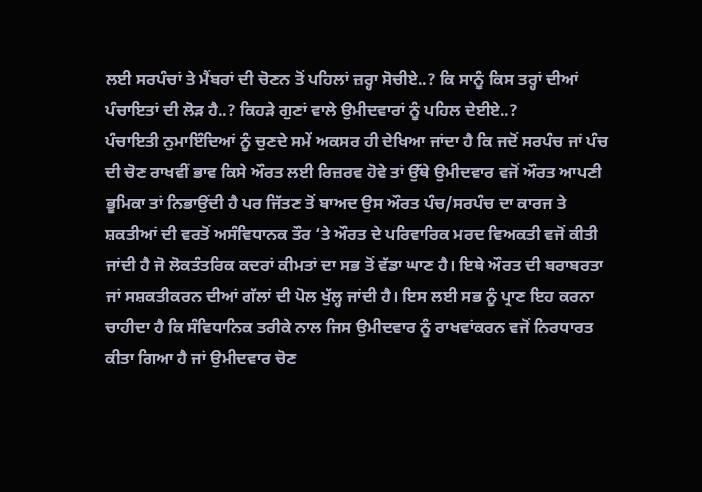ਲਈ ਸਰਪੰਚਾਂ ਤੇ ਮੈਂਬਰਾਂ ਦੀ ਚੋਣਨ ਤੋਂ ਪਹਿਲਾਂ ਜ਼ਰ੍ਹਾ ਸੋਚੀਏ..? ਕਿ ਸਾਨੂੰ ਕਿਸ ਤਰ੍ਹਾਂ ਦੀਆਂ ਪੰਚਾਇਤਾਂ ਦੀ ਲੋੜ ਹੈ..? ਕਿਹੜੇ ਗੁਣਾਂ ਵਾਲੇ ਉਮੀਦਵਾਰਾਂ ਨੂੰ ਪਹਿਲ ਦੇਈਏ..?
ਪੰਚਾਇਤੀ ਨੁਮਾਇੰਦਿਆਂ ਨੂੰ ਚੁਣਦੇ ਸਮੇਂ ਅਕਸਰ ਹੀ ਦੇਖਿਆ ਜਾਂਦਾ ਹੈ ਕਿ ਜਦੋਂ ਸਰਪੰਚ ਜਾਂ ਪੰਚ ਦੀ ਚੋਣ ਰਾਖਵੀਂ ਭਾਵ ਕਿਸੇ ਔਰਤ ਲਈ ਰਿਜ਼ਰਵ ਹੋਵੇ ਤਾਂ ਉੱਥੇ ਉਮੀਦਵਾਰ ਵਜੋਂ ਔਰਤ ਆਪਣੀ ਭੂਮਿਕਾ ਤਾਂ ਨਿਭਾਉਂਦੀ ਹੈ ਪਰ ਜਿੱਤਣ ਤੋਂ ਬਾਅਦ ਉਸ ਔਰਤ ਪੰਚ/ਸਰਪੰਚ ਦਾ ਕਾਰਜ ਤੇ ਸ਼ਕਤੀਆਂ ਦੀ ਵਰਤੋਂ ਅਸੰਵਿਧਾਨਕ ਤੌਰ ‘ਤੇ ਔਰਤ ਦੇ ਪਰਿਵਾਰਿਕ ਮਰਦ ਵਿਅਕਤੀ ਵਜੋਂ ਕੀਤੀ ਜਾਂਦੀ ਹੈ ਜੋ ਲੋਕਤੰਤਰਿਕ ਕਦਰਾਂ ਕੀਮਤਾਂ ਦਾ ਸਭ ਤੋਂ ਵੱਡਾ ਘਾਣ ਹੈ। ਇਥੇ ਔਰਤ ਦੀ ਬਰਾਬਰਤਾ ਜਾਂ ਸਸ਼ਕਤੀਕਰਨ ਦੀਆਂ ਗੱਲਾਂ ਦੀ ਪੋਲ ਖੁੱਲ੍ਹ ਜਾਂਦੀ ਹੈ। ਇਸ ਲਈ ਸਭ ਨੂੰ ਪ੍ਰਾਣ ਇਹ ਕਰਨਾ ਚਾਹੀਦਾ ਹੈ ਕਿ ਸੰਵਿਧਾਨਿਕ ਤਰੀਕੇ ਨਾਲ ਜਿਸ ਉਮੀਦਵਾਰ ਨੂੰ ਰਾਖਵਾਂਕਰਨ ਵਜੋਂ ਨਿਰਧਾਰਤ ਕੀਤਾ ਗਿਆ ਹੈ ਜਾਂ ਉਮੀਦਵਾਰ ਚੋਣ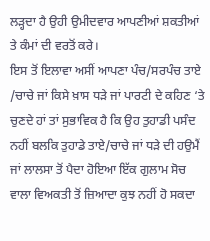ਲੜ੍ਹਦਾ ਹੈ ਉਹੀ ਉਮੀਦਵਾਰ ਆਪਣੀਆਂ ਸ਼ਕਤੀਆਂ ਤੇ ਕੰਮਾਂ ਦੀ ਵਰਤੋਂ ਕਰੇ।
ਇਸ ਤੋਂ ਇਲਾਵਾ ਅਸੀਂ ਆਪਣਾ ਪੰਚ/ਸਰਪੰਚ ਤਾਏ /ਚਾਚੇ ਜਾਂ ਕਿਸੇ ਖ਼ਾਸ ਧੜੇ ਜਾਂ ਪਾਰਟੀ ਦੇ ਕਹਿਣ ‘ਤੇ ਚੁਣਦੇ ਹਾਂ ਤਾਂ ਸੁਭਾਵਿਕ ਹੈ ਕਿ ਉਹ ਤੁਹਾਡੀ ਪਸੰਦ ਨਹੀਂ ਬਲਕਿ ਤੁਹਾਡੇ ਤਾਏ/ਚਾਚੇ ਜਾਂ ਧੜੇ ਦੀ ਹਉਮੈਂ ਜਾਂ ਲਾਲਸਾ ਤੋਂ ਪੈਦਾ ਹੋਇਆ ਇੱਕ ਗੁਲਾਮ ਸੋਚ ਵਾਲਾ ਵਿਅਕਤੀ ਤੋਂ ਜ਼ਿਆਦਾ ਕੁਝ ਨਹੀਂ ਹੋ ਸਕਦਾ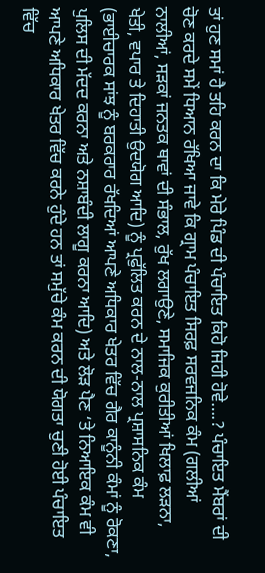ਤਾਂ ਹੁਣ ਸਮਾਂ ਹੈ ਤਹਿ ਕਰਨ ਦਾ ਕਿ ਮੇਰੇ ਪਿੰਡ ਦੀ ਪੰਚਾਇਤ ਕਿਹੋ ਜਿਹੀ ਹੋਵੇ….? ਪੰਚਾਇਤ ਮੈਂਬਰਾਂ ਦੀ ਚੋਣ ਕਰਦੇ ਸਮੇਂ ਧਿਆਨ ਰੱਖਿਆ ਜਾਵੇ ਕਿ ਗ੍ਰਾਮ ਪੰਚਾਇਤ ਸਿਰਫ਼ ਸਰਵਜਨਿਕ ਕੰਮ (ਗਲੀਆਂ ਨਾਲੀਆਂ, ਸੜਕਾਂ ਜਨਤਕ ਥਾਵਾਂ ਦੀ ਸੰਭਾਲ, ਰੁੱਖ ਲਗਾਉਣੇ, ਸਮਾਜਿਕ ਕੁਰੀਤੀਆਂ ਖਿਲਾਫ਼ ਲੜਨਾ, ਖੇਤੀ, ਵਪਾਰ ਤੇ ਦਿਹਾਤੀ ਉਦਯੋਗ ਆਦਿ) ਨੂੰ ਪ੍ਰਫੁੱਲਿਤ ਕਰਨ ਦੇ ਨਾਲ-ਨਾਲ ਪ੍ਰਸ਼ਾਸਨਿਕ ਕੰਮ (ਭਾਈਚਾਰਕ ਸਾਂਝ ਨੂੰ ਬਰਕਰਾਰ ਰੱਖਦਿਆਂ ਆਪਣੇ ਅਧਿਕਾਰ ਖੇਤਰ ਵਿੱਚ ਗੈਰ ਕਾਨੂੰਨੀ ਕੰਮਾਂ ਨੂੰ ਰੋਕਣਾ, ਪੁਲਿਸ ਦੀ ਮੱਦਦ ਕਰਨਾ ਅਤੇ ਨਸ਼ਾਬੰਦੀ ਲਾਗੂ ਕਰਨਾ ਆਦਿ) ਅਤੇ ਲੋੜ ਪੈਣ ‘ਤੇ ਨਿਆਇਕ ਕੰਮ ਵੀ ਆਪਣੇ ਅਧਿਕਾਰ ਖੇਤਰ ਵਿੱਚ ਕਰਨੇ ਹੁੰਦੇ ਹਨ ਤਾਂ ਸਮੁੱਚੇ ਕੰਮ ਕਰਨ ਦੀ ਯੋਗਤਾ ਚੁਣੀ ਹੋਈ ਪੰਚਾਇਤ ਵਿੱਚ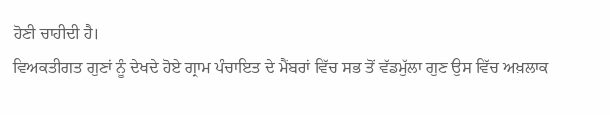ਹੋਣੀ ਚਾਹੀਦੀ ਹੈ।
ਵਿਅਕਤੀਗਤ ਗੁਣਾਂ ਨੂੰ ਦੇਖਦੇ ਹੋਏ ਗ੍ਰਾਮ ਪੰਚਾਇਤ ਦੇ ਮੈਂਬਰਾਂ ਵਿੱਚ ਸਭ ਤੋਂ ਵੱਡਮੁੱਲਾ ਗੁਣ ਉਸ ਵਿੱਚ ਅਖ਼ਲਾਕ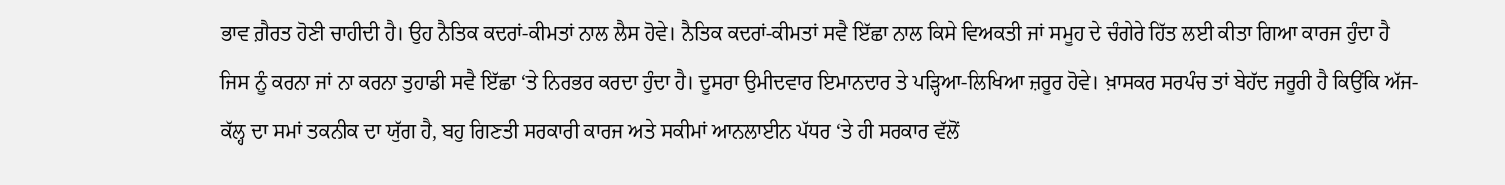ਭਾਵ ਗ਼ੈਰਤ ਹੋਣੀ ਚਾਹੀਦੀ ਹੈ। ਉਹ ਨੈਤਿਕ ਕਦਰਾਂ-ਕੀਮਤਾਂ ਨਾਲ ਲੈਸ ਹੋਵੇ। ਨੈਤਿਕ ਕਦਰਾਂ-ਕੀਮਤਾਂ ਸਵੈ ਇੱਛਾ ਨਾਲ ਕਿਸੇ ਵਿਅਕਤੀ ਜਾਂ ਸਮੂਹ ਦੇ ਚੰਗੇਰੇ ਹਿੱਤ ਲਈ ਕੀਤਾ ਗਿਆ ਕਾਰਜ ਹੁੰਦਾ ਹੈ ਜਿਸ ਨੂੰ ਕਰਨਾ ਜਾਂ ਨਾ ਕਰਨਾ ਤੁਹਾਡੀ ਸਵੈ ਇੱਛਾ ‘ਤੇ ਨਿਰਭਰ ਕਰਦਾ ਹੁੰਦਾ ਹੈ। ਦੂਸਰਾ ਉਮੀਦਵਾਰ ਇਮਾਨਦਾਰ ਤੇ ਪੜ੍ਹਿਆ-ਲਿਖਿਆ ਜ਼ਰੂਰ ਹੋਵੇ। ਖ਼ਾਸਕਰ ਸਰਪੰਚ ਤਾਂ ਬੇਹੱਦ ਜਰੂਰੀ ਹੈ ਕਿਉਂਕਿ ਅੱਜ-ਕੱਲ੍ਹ ਦਾ ਸਮਾਂ ਤਕਨੀਕ ਦਾ ਯੁੱਗ ਹੈ, ਬਹੁ ਗਿਣਤੀ ਸਰਕਾਰੀ ਕਾਰਜ ਅਤੇ ਸਕੀਮਾਂ ਆਨਲਾਈਨ ਪੱਧਰ ‘ਤੇ ਹੀ ਸਰਕਾਰ ਵੱਲੋਂ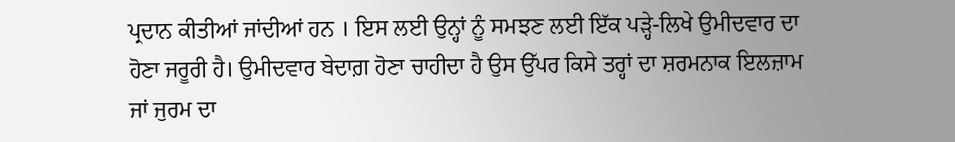ਪ੍ਰਦਾਨ ਕੀਤੀਆਂ ਜਾਂਦੀਆਂ ਹਨ । ਇਸ ਲਈ ਉਨ੍ਹਾਂ ਨੂੰ ਸਮਝਣ ਲਈ ਇੱਕ ਪੜ੍ਹੇ-ਲਿਖੇ ਉਮੀਦਵਾਰ ਦਾ ਹੋਣਾ ਜਰੂਰੀ ਹੈ। ਉਮੀਦਵਾਰ ਬੇਦਾਗ਼ ਹੋਣਾ ਚਾਹੀਦਾ ਹੈ ਉਸ ਉੱਪਰ ਕਿਸੇ ਤਰ੍ਹਾਂ ਦਾ ਸ਼ਰਮਨਾਕ ਇਲਜ਼ਾਮ ਜਾਂ ਜੁਰਮ ਦਾ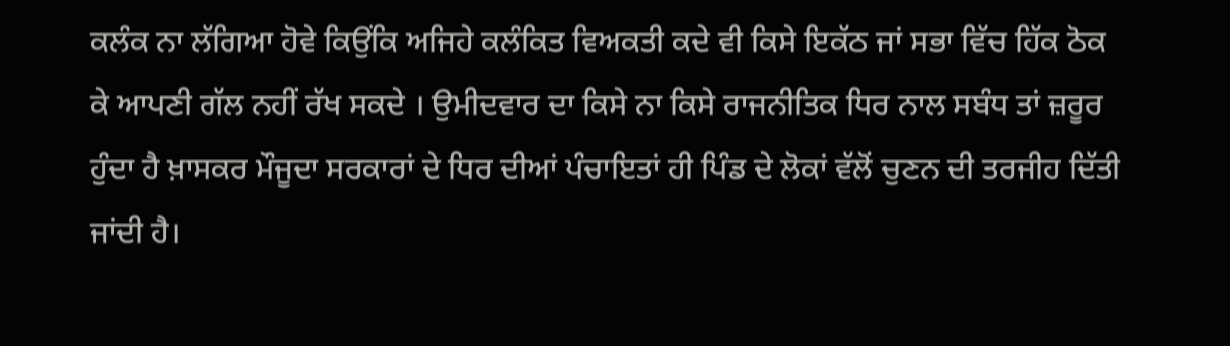ਕਲੰਕ ਨਾ ਲੱਗਿਆ ਹੋਵੇ ਕਿਉਂਕਿ ਅਜਿਹੇ ਕਲੰਕਿਤ ਵਿਅਕਤੀ ਕਦੇ ਵੀ ਕਿਸੇ ਇਕੱਠ ਜਾਂ ਸਭਾ ਵਿੱਚ ਹਿੱਕ ਠੋਕ ਕੇ ਆਪਣੀ ਗੱਲ ਨਹੀਂ ਰੱਖ ਸਕਦੇ । ਉਮੀਦਵਾਰ ਦਾ ਕਿਸੇ ਨਾ ਕਿਸੇ ਰਾਜਨੀਤਿਕ ਧਿਰ ਨਾਲ ਸਬੰਧ ਤਾਂ ਜ਼ਰੂਰ ਹੁੰਦਾ ਹੈ ਖ਼ਾਸਕਰ ਮੌਜੂਦਾ ਸਰਕਾਰਾਂ ਦੇ ਧਿਰ ਦੀਆਂ ਪੰਚਾਇਤਾਂ ਹੀ ਪਿੰਡ ਦੇ ਲੋਕਾਂ ਵੱਲੋਂ ਚੁਣਨ ਦੀ ਤਰਜੀਹ ਦਿੱਤੀ ਜਾਂਦੀ ਹੈ।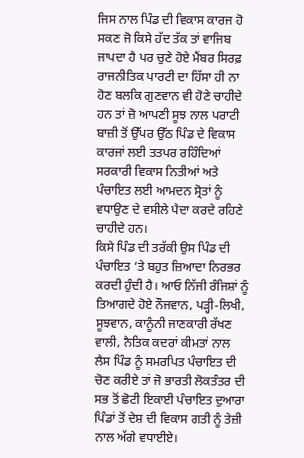ਜਿਸ ਨਾਲ ਪਿੰਡ ਦੀ ਵਿਕਾਸ ਕਾਰਜ ਹੋ ਸਕਣ ਜੋ ਕਿਸੇ ਹੱਦ ਤੱਕ ਤਾਂ ਵਾਜਿਬ ਜਾਪਦਾ ਹੈ ਪਰ ਚੁਣੇ ਹੋਏ ਮੈਂਬਰ ਸਿਰਫ਼ ਰਾਜਨੀਤਿਕ ਪਾਰਟੀ ਦਾ ਹਿੱਸਾ ਹੀ ਨਾ ਹੋਣ ਬਲਕਿ ਗੁਣਵਾਨ ਵੀ ਹੋਣੇ ਚਾਹੀਦੇ ਹਨ ਤਾਂ ਜ਼ੋ ਆਪਣੀ ਸੂਝ ਨਾਲ ਪਰਾਟੀ ਬਾਜ਼ੀ ਤੋਂ ਉੱਪਰ ਉੱਠ ਪਿੰਡ ਦੇ ਵਿਕਾਸ ਕਾਰਜਾਂ ਲਈ ਤਤਪਰ ਰਹਿੰਦਿਆਂ ਸਰਕਾਰੀ ਵਿਕਾਸ ਨਿਤੀਆਂ ਅਤੇ ਪੰਚਾਇਤ ਲਈ ਆਮਦਨ ਸ੍ਰੋਤਾਂ ਨੂੰ ਵਧਾਉਣ ਦੇ ਵਸੀਲੇ ਪੈਦਾ ਕਰਦੇ ਰਹਿਣੇ ਚਾਹੀਦੇ ਹਨ।
ਕਿਸੇ ਪਿੰਡ ਦੀ ਤਰੱਕੀ ਉਸ ਪਿੰਡ ਦੀ ਪੰਚਾਇਤ ‘ਤੇ ਬਹੁਤ ਜ਼ਿਆਦਾ ਨਿਰਭਰ ਕਰਦੀ ਹੁੰਦੀ ਹੈ। ਆਓ ਨਿੱਜੀ ਰੰਜਿਸ਼ਾਂ ਨੂੰ ਤਿਆਗਦੇ ਹੋਏ ਨੌਜਵਾਨ, ਪੜ੍ਹੀ-ਲਿਖੀ, ਸੂਝਵਾਨ, ਕਾਨੂੰਨੀ ਜਾਣਕਾਰੀ ਰੱਖਣ ਵਾਲੀ, ਨੈਤਿਕ ਕਦਰਾਂ ਕੀਮਤਾਂ ਨਾਲ ਲੈਸ ਪਿੰਡ ਨੂੰ ਸਮਰਪਿਤ ਪੰਚਾਇਤ ਦੀ ਚੋਣ ਕਰੀਏ ਤਾਂ ਜੋ ਭਾਰਤੀ ਲੋਕਤੰਤਰ ਦੀ ਸਭ ਤੋਂ ਛੋਟੀ ਇਕਾਈ ਪੰਚਾਇਤ ਦੁਆਰਾ ਪਿੰਡਾਂ ਤੋਂ ਦੇਸ਼ ਦੀ ਵਿਕਾਸ ਗਤੀ ਨੂੰ ਤੇਜ਼ੀ ਨਾਲ ਅੱਗੇ ਵਧਾਈਏ।